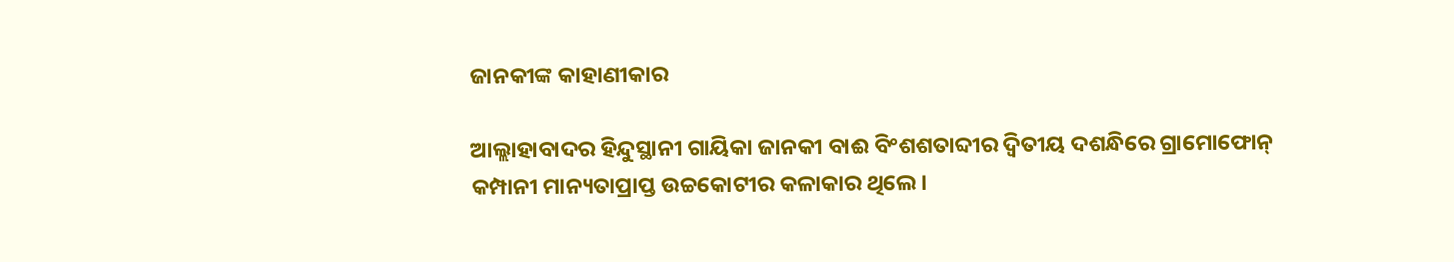ଜାନକୀଙ୍କ କାହାଣୀକାର

ଆଲ୍ଲାହାବାଦର ହିନ୍ଦୁସ୍ଥାନୀ ଗାୟିକା ଜାନକୀ ବାଈ ବିଂଶଶତାବ୍ଦୀର ଦ୍ୱିତୀୟ ଦଶନ୍ଧିରେ ଗ୍ରାମୋଫୋନ୍‌ କମ୍ପାନୀ ମାନ୍ୟତାପ୍ରାପ୍ତ ଉଚ୍ଚକୋଟୀର କଳାକାର ଥିଲେ।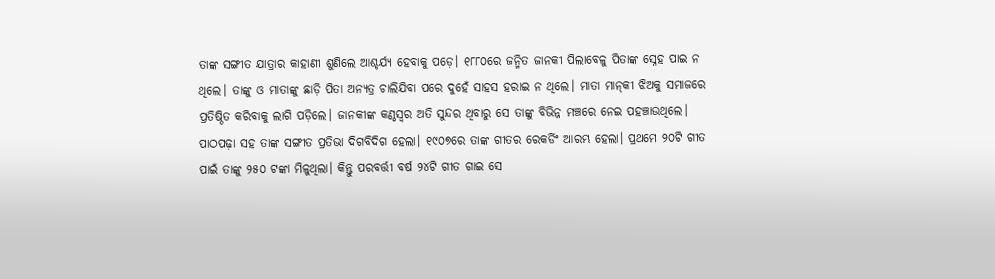ତାଙ୍କ ସଙ୍ଗୀତ ଯାତ୍ରାର କାହାଣୀ ଶୁଣିଲେ ଆଶ୍ଚର୍ଯ୍ୟ ହେବାକୁ ପଡ଼େ। ୧୮୮୦ରେ ଜନ୍ମିତ ଜାନକୀ ପିଲାବେଳୁ ପିତାଙ୍କ ସ୍ନେହ ପାଇ ନ ଥିଲେ। ତାଙ୍କୁ ଓ ମାତାଙ୍କୁ ଛାଡ଼ି ପିତା ଅନ୍ୟତ୍ର ଚାଲିଯିବା ପରେ ଦୁହେଁ ସାହସ ହରାଇ ନ ଥିଲେ। ମାତା ମାନ୍‌କୀ ଝିଅକୁ ସମାଜରେ ପ୍ରତିଷ୍ଠିତ କରିବାକୁ ଲାଗି ପଡ଼ିଲେ। ଜାନକୀଙ୍କ କଣ୍ଠସ୍ବର ଅତି ସୁନ୍ଦର ଥିବାରୁ ସେ ତାଙ୍କୁ ବିଭିନ୍ନ ମଞ୍ଚରେ ନେଇ ପହଞ୍ଚାଉଥିଲେ। ପାଠପଢ଼ା ସହ ତାଙ୍କ ସଙ୍ଗୀତ ପ୍ରତିଭା ଦିଗବିଦିଗ ହେଲା। ୧୯୦୭ରେ ତାଙ୍କ ଗୀତର ରେକର୍ଡିଂ ଆରମ୍ଭ ହେଲା। ପ୍ରଥମେ ୨୦ଟି ଗୀତ ପାଇଁ ତାଙ୍କୁ ୨୫୦ ଟଙ୍କା ମିଳୁଥିଲା। କିନ୍ତୁ ପରବର୍ତ୍ତୀ ବର୍ଷ ୨୪ଟି ଗୀତ ଗାଇ ସେ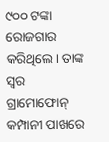୯୦୦ ଟଙ୍କା ରୋଜଗାର କରିଥିଲେ। ତାଙ୍କ ସ୍ବର ଗ୍ରାମୋଫୋନ୍‌ କମ୍ପାନୀ ପାଖରେ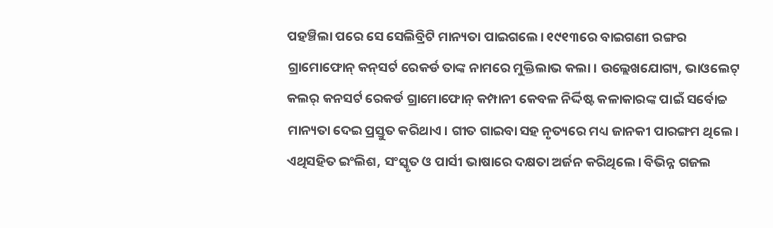ପହଞ୍ଚିଲା ପରେ ସେ ସେଲିବ୍ରିଟି ମାନ୍ୟତା ପାଇଗଲେ। ୧୯୧୩ରେ ବାଇଗଣୀ ରଙ୍ଗର ଗ୍ରାମୋଫୋନ୍‌ କନ୍‌ସର୍ଟ ରେକର୍ଡ ତାଙ୍କ ନାମରେ ମୁକ୍ତିଲାଭ କଲା। ଉଲ୍ଲେଖଯୋଗ୍ୟ, ଭାଓଲେଟ୍‌ କଲର୍‌ କନସର୍ଟ ରେକର୍ଡ ଗ୍ରାମୋଫୋନ୍‌ କମ୍ପାନୀ କେବଳ ନିର୍ଦ୍ଦିଷ୍ଟ କଳାକାରଙ୍କ ପାଇଁ ସର୍ବୋଚ୍ଚ ମାନ୍ୟତା ଦେଇ ପ୍ରସ୍ତୁତ କରିଥାଏ। ଗୀତ ଗାଇବା ସହ ନୃତ୍ୟରେ ମଧ୍ୟ ଜାନକୀ ପାରଙ୍ଗମ ଥିଲେ। ଏଥିସହିତ ଇଂଲିଶ, ସଂସ୍କୃତ ଓ ପାର୍ସୀ ଭାଷାରେ ଦକ୍ଷତା ଅର୍ଜନ କରିଥିଲେ। ବିଭିନ୍ନ ଗଜଲ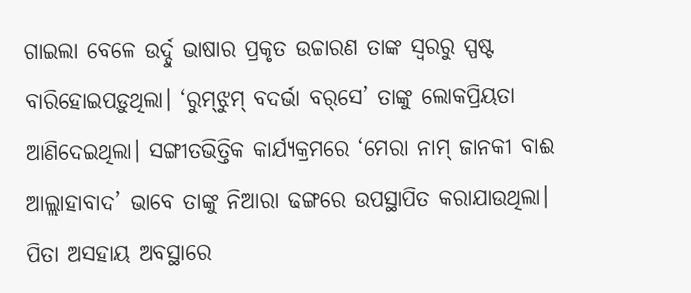ଗାଇଲା ବେଳେ ଉର୍ଦ୍ଦୁ ଭାଷାର ପ୍ରକୃତ ଉଚ୍ଚାରଣ ତାଙ୍କ ସ୍ବରରୁ ସ୍ପଷ୍ଟ ବାରିହୋଇପଡ଼ୁଥିଲା। ‘ରୁମ୍‌ଝୁମ୍‌ ବଦର୍ଭା ବର୍‌ସେ’ ତାଙ୍କୁ ଲୋକପ୍ରିୟତା ଆଣିଦେଇଥିଲା। ସଙ୍ଗୀତଭିତ୍ତିକ କାର୍ଯ୍ୟକ୍ରମରେ ‘ମେରା ନାମ୍‌ ଜାନକୀ ବାଈ ଆଲ୍ଲାହାବାଦ’ ଭାବେ ତାଙ୍କୁ ନିଆରା ଢଙ୍ଗରେ ଉପସ୍ଥାପିତ କରାଯାଉଥିଲା।
ପିତା ଅସହାୟ ଅବସ୍ଥାରେ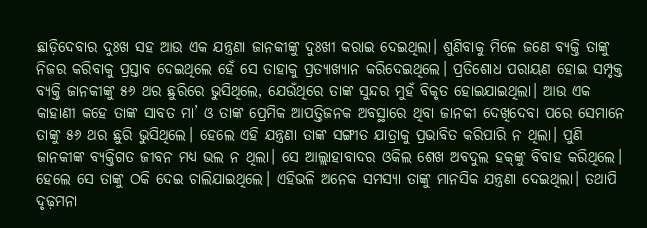ଛାଡ଼ିଦେବାର ଦୁଃଖ ସହ ଆଉ ଏକ ଯନ୍ତ୍ରଣା ଜାନକୀଙ୍କୁ ଦୁଃଖୀ କରାଇ ଦେଇଥିଲା। ଶୁଣିବାକୁ ମିଳେ ଜଣେ ବ୍ୟକ୍ତି ତାଙ୍କୁ ନିଜର କରିବାକୁ ପ୍ରସ୍ତାବ ଦେଇଥିଲେ ହେଁ ସେ ତାହାକୁ ପ୍ରତ୍ୟାଖ୍ୟାନ କରିଦେଇଥିଲେ। ପ୍ରତିଶୋଧ ପରାୟଣ ହୋଇ ସମ୍ପୃକ୍ତ ବ୍ୟକ୍ତି ଜାନକୀଙ୍କୁ ୫୬ ଥର ଛୁରିରେ ଭୁସିଥିଲେ, ଯେଉଁଥିରେ ତାଙ୍କ ସୁନ୍ଦର ମୁହଁ ବିକୃତ ହୋଇଯାଇଥିଲା। ଆଉ ଏକ କାହାଣୀ କହେ ତାଙ୍କ ସାବତ ମା’ ଓ ତାଙ୍କ ପ୍ରେମିକ ଆପତ୍ତିଜନକ ଅବସ୍ଥାରେ ଥିବା ଜାନକୀ ଦେଖିଦେବା ପରେ ସେମାନେ ତାଙ୍କୁ ୫୬ ଥର ଛୁରି ଭୁସିଥିଲେ। ହେଲେ ଏହି ଯନ୍ତ୍ରଣା ତାଙ୍କ ସଙ୍ଗୀତ ଯାତ୍ରାକୁ ପ୍ରଭାବିତ କରିପାରି ନ ଥିଲା। ପୁଣି ଜାନକୀଙ୍କ ବ୍ୟକ୍ତିଗତ ଜୀବନ ମଧ୍ୟ ଭଲ ନ ଥିଲା। ସେ ଆଲ୍ଲାହାବାଦର ଓକିଲ ଶେଖ ଅବଦୁଲ ହକ୍‌ଙ୍କୁ ବିବାହ କରିଥିଲେ। ହେଲେ ସେ ତାଙ୍କୁ ଠକି ଦେଇ ଚାଲିଯାଇଥିଲେ। ଏହିଭଳି ଅନେକ ସମସ୍ୟା ତାଙ୍କୁ ମାନସିକ ଯନ୍ତ୍ରଣା ଦେଇଥିଲା। ତଥାପି ଦୃଢ଼ମନା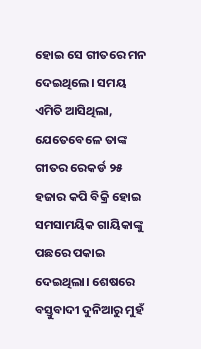ହୋଇ ସେ ଗୀତରେ ମନ ଦେଇଥିଲେ। ସମୟ ଏମିତି ଆସିଥିଲା, ଯେତେବେଳେ ତାଙ୍କ ଗୀତର ରେକର୍ଡ ୨୫ ହଜାର କପି ବିକ୍ରି ହୋଇ ସମସାମୟିକ ଗାୟିକାଙ୍କୁ ପଛରେ ପକାଇ ଦେଇଥିଲା। ଶେଷରେ ବସ୍ତୁବାଦୀ ଦୁନିଆରୁ ମୁହଁ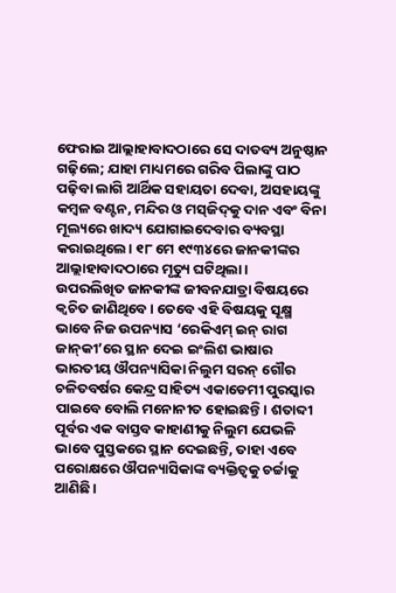ଫେରାଇ ଆଲ୍ଲାହାବାଦଠାରେ ସେ ଦାତବ୍ୟ ଅନୁଷ୍ଠାନ ଗଢ଼ିଲେ; ଯାହା ମାଧ୍ୟମରେ ଗରିବ ପିଲାଙ୍କୁ ପାଠ ପଢ଼ିବା ଲାଗି ଆର୍ଥିକ ସହାୟତା ଦେବା, ଅସହାୟଙ୍କୁ କମ୍ବଳ ବଣ୍ଟନ, ମନ୍ଦିର ଓ ମସ୍‌ଜିଦ୍‌କୁ ଦାନ ଏବଂ ବିନା ମୂଲ୍ୟରେ ଖାଦ୍ୟ ଯୋଗାଇଦେବାର ବ୍ୟବସ୍ଥା କରାଇଥିଲେ। ୧୮ ମେ ୧୯୩୪ରେ ଜାନକୀଙ୍କର ଆଲ୍ଲାହାବାଦଠାରେ ମୃତ୍ୟୁ ଘଟିଥିଲା।
ଉପରଲିଖିତ ଜାନକୀଙ୍କ ଜୀବନଯାତ୍ରା ବିଷୟରେ କ୍ୱଚିତ ଜାଣିଥିବେ। ତେବେ ଏହି ବିଷୟକୁ ସୂକ୍ଷ୍ମ ଭାବେ ନିଜ ଉପନ୍ୟାସ ‘ରେକିଏମ୍‌ ଇନ୍‌ ରାଗ ଜାନ୍‌କୀ’ରେ ସ୍ଥାନ ଦେଇ ଇଂଲିଶ ଭାଷାର ଭାରତୀୟ ଔପନ୍ୟାସିକା ନିଲୁମ ସରନ୍‌ ଗୌର ଚଳିତବର୍ଷର କେନ୍ଦ୍ର ସାହିତ୍ୟ ଏକାଡେମୀ ପୁରସ୍କାର ପାଇବେ ବୋଲି ମନୋନୀତ ହୋଇଛନ୍ତି। ଶତାବ୍ଦୀ ପୂର୍ବର ଏକ ବାସ୍ତବ କାହାଣୀକୁ ନିଲୁମ ଯେଭଳି ଭାବେ ପୁସ୍ତକରେ ସ୍ଥାନ ଦେଇଛନ୍ତି, ତାହା ଏବେ ପରୋକ୍ଷରେ ଔପନ୍ୟାସିକାଙ୍କ ବ୍ୟକ୍ତିତ୍ୱକୁ ଚର୍ଚ୍ଚାକୁ ଆଣିଛି।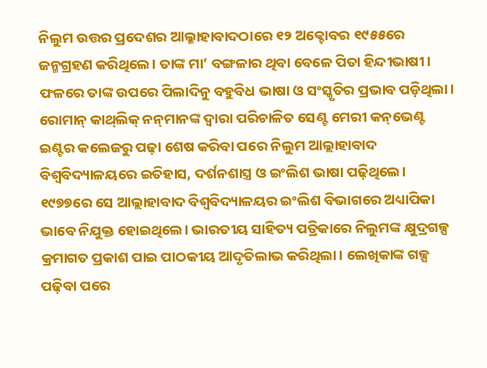ନିଲୁମ ଉତ୍ତର ପ୍ରଦେଶର ଆଲ୍ଳାହାବାଦଠାରେ ୧୨ ଅକ୍ଟୋବର ୧୯୫୫ରେ ଜନ୍ମଗ୍ରହଣ କରିଥିଲେ। ତାଙ୍କ ମା’ ବଙ୍ଗଳାର ଥିବା ବେଳେ ପିତା ହିନ୍ଦୀଭାଷୀ। ଫଳରେ ତାଙ୍କ ଉପରେ ପିଲାଦିନୁ ବହୁବିଧ ଭାଷା ଓ ସଂସ୍କୃତିର ପ୍ରଭାବ ପଡ଼ିଥିଲା। ରୋମାନ୍‌ କାଥ୍‌ଲିକ୍‌ ନନ୍‌ମାନଙ୍କ ଦ୍ୱାରା ପରିଚାଳିତ ସେଣ୍ଟ ମେରୀ କନ୍‌ଭେଣ୍ଟ ଇଣ୍ଟର କଲେଜରୁ ପଢ଼ା ଶେଷ କରିବା ପରେ ନିଲୁମ ଆଲ୍ଲାହାବାଦ ବିଶ୍ୱବିଦ୍ୟାଳୟରେ ଇତିହାସ, ଦର୍ଶନଶାସ୍ତ୍ର ଓ ଇଂଲିଶ ଭାଷା ପଢ଼ିଥିଲେ। ୧୯୭୭ରେ ସେ ଆଲ୍ଲାହାବାଦ ବିଶ୍ୱବିଦ୍ୟାଳୟର ଇଂଲିଶ ବିଭାଗରେ ଅଧ୍ୟାପିକା ଭାବେ ନିଯୁକ୍ତ ହୋଇଥିଲେ। ଭାରତୀୟ ସାହିତ୍ୟ ପତ୍ରିକାରେ ନିଲୁମଙ୍କ କ୍ଷୁଦ୍ରଗଳ୍ପ କ୍ରମାଗତ ପ୍ରକାଶ ପାଇ ପାଠକୀୟ ଆଦୃତିଲାଭ କରିଥିଲା। ଲେଖିକାଙ୍କ ଗଳ୍ପ ପଢ଼ିବା ପରେ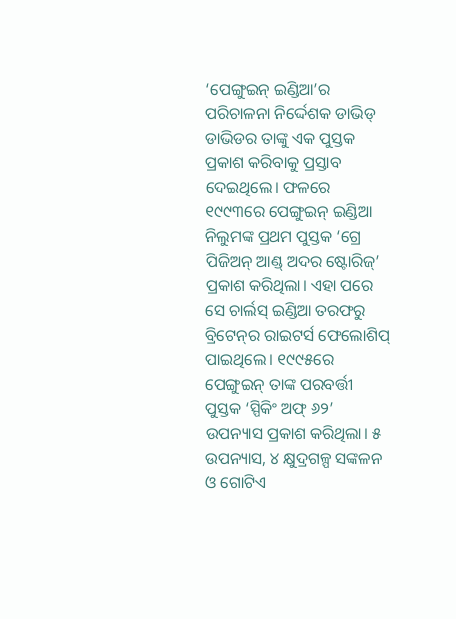‘ପେଙ୍ଗୁଇନ୍‌ ଇଣ୍ଡିଆ’ର ପରିଚାଳନା ନିର୍ଦ୍ଦେଶକ ଡାଭିଡ୍‌ ଡାଭିଡର ତାଙ୍କୁ ଏକ ପୁସ୍ତକ ପ୍ରକାଶ କରିବାକୁ ପ୍ରସ୍ତାବ ଦେଇଥିଲେ। ଫଳରେ ୧୯୯୩ରେ ପେଙ୍ଗୁଇନ୍‌ ଇଣ୍ଡିଆ ନିଲୁମଙ୍କ ପ୍ରଥମ ପୁସ୍ତକ ‘ଗ୍ରେ ପିଜିଅନ୍‌ ଆଣ୍ଡ୍‌ ଅଦର ଷ୍ଟୋରିଜ୍‌’ ପ୍ରକାଶ କରିଥିଲା। ଏହା ପରେ ସେ ଚାର୍ଲସ୍‌ ଇଣ୍ଡିଆ ତରଫରୁ ବ୍ରିଟେନ୍‌ର ରାଇଟର୍ସ ଫେଲୋଶିପ୍‌ ପାଇଥିଲେ। ୧୯୯୫ରେ ପେଙ୍ଗୁଇନ୍‌ ତାଙ୍କ ପରବର୍ତ୍ତୀ ପୁସ୍ତକ ‘ସ୍ପିକିଂ ଅଫ୍‌ ୬୨’ ଉପନ୍ୟାସ ପ୍ରକାଶ କରିଥିଲା। ୫ ଉପନ୍ୟାସ, ୪ କ୍ଷୁଦ୍ରଗଳ୍ପ ସଙ୍କଳନ ଓ ଗୋଟିଏ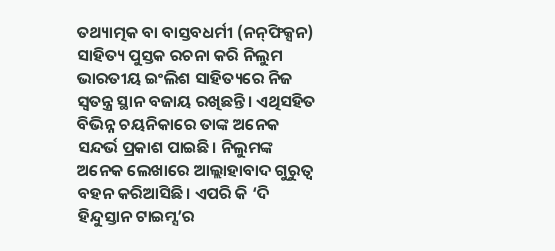ତଥ୍ୟାତ୍ମକ ବା ବାସ୍ତବଧର୍ମୀ (ନନ୍‌ଫିକ୍ସନ) ସାହିତ୍ୟ ପୁସ୍ତକ ରଚନା କରି ନିଲୁମ ଭାରତୀୟ ଇଂଲିଶ ସାହିତ୍ୟରେ ନିଜ ସ୍ବତନ୍ତ୍ର ସ୍ଥାନ ବଜାୟ ରଖିଛନ୍ତି। ଏଥିସହିତ ବିଭିନ୍ନ ଚୟନିକାରେ ତାଙ୍କ ଅନେକ ସନ୍ଦର୍ଭ ପ୍ରକାଶ ପାଇଛି। ନିଲୁମଙ୍କ ଅନେକ ଲେଖାରେ ଆଲ୍ଲାହାବାଦ ଗୁରୁତ୍ୱ ବହନ କରିଆସିଛି। ଏପରି କି ‘ଦି ହିନ୍ଦୁସ୍ତାନ ଟାଇମ୍ସ’ର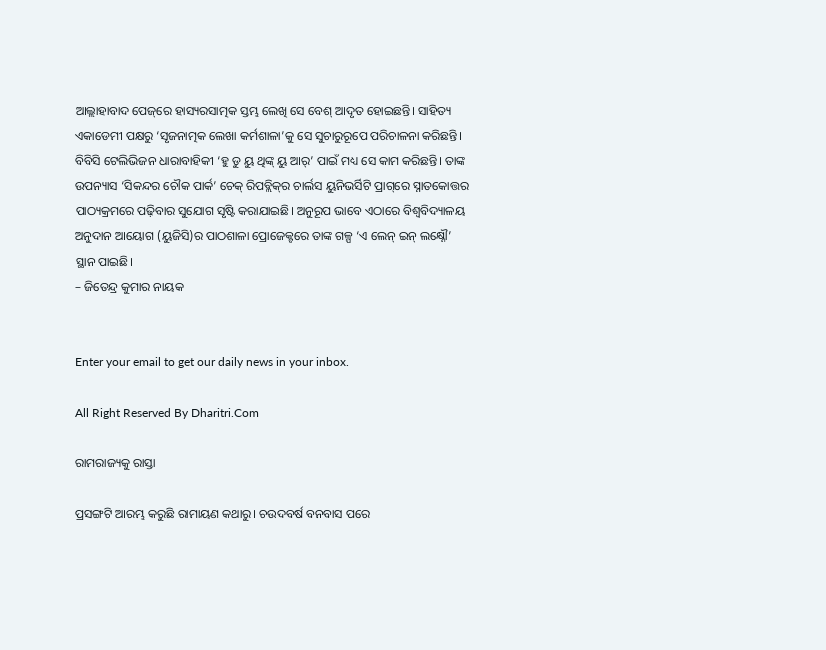ଆଲ୍ଲାହାବାଦ ପେଜ୍‌ରେ ହାସ୍ୟରସାତ୍ମକ ସ୍ତମ୍ଭ ଲେଖି ସେ ବେଶ୍‌ ଆଦୃତ ହୋଇଛନ୍ତି। ସାହିତ୍ୟ ଏକାଡେମୀ ପକ୍ଷରୁ ‘ସୃଜନାତ୍ମକ ଲେଖା କର୍ମଶାଳା’କୁ ସେ ସୁଚାରୁରୂପେ ପରିଚାଳନା କରିଛନ୍ତି। ବିବିସି ଟେଲିଭିଜନ ଧାରାବାହିକୀ ‘ହୁ ଡୁ ୟୁ ଥିଙ୍କ୍‌ ୟୁ ଆର୍‌’ ପାଇଁ ମଧ୍ୟ ସେ କାମ କରିଛନ୍ତି। ତାଙ୍କ ଉପନ୍ୟାସ ‘ସିକନ୍ଦର ଚୌକ ପାର୍କ’ ଚେକ୍‌ ରିପବ୍ଲିକ୍‌ର ଚାର୍ଲସ ୟୁନିଭର୍ସିଟି ପ୍ରାଗ୍‌ରେ ସ୍ନାତକୋତ୍ତର ପାଠ୍ୟକ୍ରମରେ ପଢ଼ିବାର ସୁଯୋଗ ସୃଷ୍ଟି କରାଯାଇଛି। ଅନୁରୂପ ଭାବେ ଏଠାରେ ବିଶ୍ୱବିଦ୍ୟାଳୟ ଅନୁଦାନ ଆୟୋଗ (ୟୁଜିସି)ର ପାଠଶାଳା ପ୍ରୋଜେକ୍ଟରେ ତାଙ୍କ ଗଳ୍ପ ‘ଏ ଲେନ୍‌ ଇନ୍‌ ଲକ୍ଷ୍ନୌ’ ସ୍ଥାନ ପାଇଛି।
– ଜିତେନ୍ଦ୍ର କୁମାର ନାୟକ


Enter your email to get our daily news in your inbox.

All Right Reserved By Dharitri.Com

ରାମରାଜ୍ୟକୁ ରାସ୍ତା

ପ୍ରସଙ୍ଗଟି ଆରମ୍ଭ କରୁଛି ରାମାୟଣ କଥାରୁ। ଚଉଦବର୍ଷ ବନବାସ ପରେ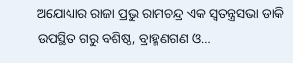ଅଯୋଧ୍ୟାର ରାଜା ପ୍ରଭୁ ରାମଚନ୍ଦ୍ର ଏକ ସ୍ବତନ୍ତ୍ରସଭା ଡାକି ଉପସ୍ଥିତ ଗରୁ ବଶିଷ୍ଠ, ବ୍ରାହ୍ମଣଗଣ ଓ…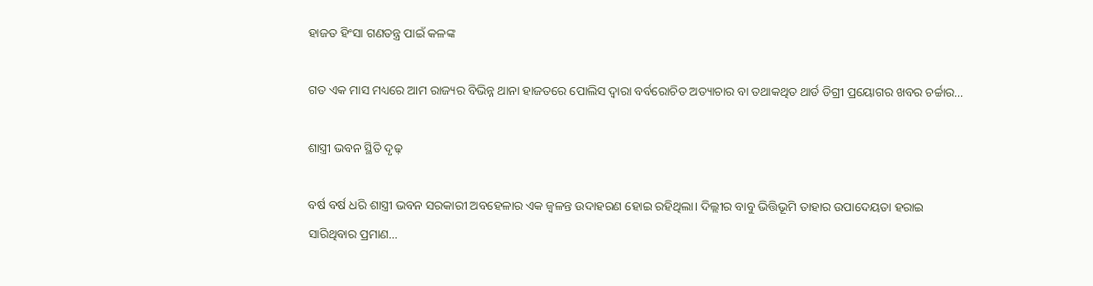ହାଜତ ହିଂସା ଗଣତନ୍ତ୍ର ପାଇଁ କଳଙ୍କ

ଗତ ଏକ ମାସ ମଧ୍ୟରେ ଆମ ରାଜ୍ୟର ବିଭିନ୍ନ ଥାନା ହାଜତରେ ପୋଲିସ ଦ୍ୱାରା ବର୍ବରୋଚିତ ଅତ୍ୟାଚାର ବା ତଥାକଥିତ ଥାର୍ଡ ଡିଗ୍ରୀ ପ୍ରୟୋଗର ଖବର ଚର୍ଚ୍ଚାର…

ଶାସ୍ତ୍ରୀ ଭବନ ସ୍ଥିତି ଦୃଢ଼

ବର୍ଷ ବର୍ଷ ଧରି ଶାସ୍ତ୍ରୀ ଭବନ ସରକାରୀ ଅବହେଳାର ଏକ ଜ୍ୱଳନ୍ତ ଉଦାହରଣ ହୋଇ ରହିଥିଲା। ଦିଲ୍ଲୀର ବାବୁ ଭିତ୍ତିଭୂମି ତାହାର ଉପାଦେୟତା ହରାଇ ସାରିଥିବାର ପ୍ରମାଣ…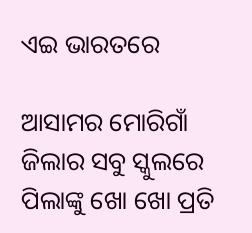ଏଇ ଭାରତରେ

ଆସାମର ମୋରିଗାଁ ଜିଲାର ସବୁ ସ୍କୁଲରେ ପିଲାଙ୍କୁ ଖୋ ଖୋ ପ୍ରତି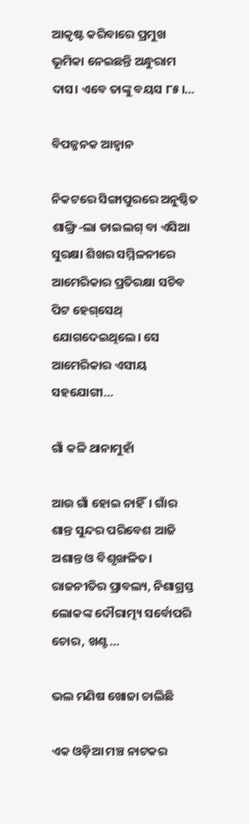ଆକୃଷ୍ଟ କରିବାରେ ପ୍ରମୁଖ ଭୂମିକା ନେଇଛନ୍ତି ଅନ୍ଧୁରାମ ଦାସ। ଏବେ ତାଙ୍କୁ ବୟସ ୮୫।…

ବିପଜ୍ଜନକ ଆହ୍ବାନ

ନିକଟରେ ସିଙ୍ଗାପୁରରେ ଅନୁଷ୍ଠିତ ଶାଙ୍ଗ୍ରି-ଲା ଡାଇଲଗ୍‌ ବା ଏସିଆ ସୁରକ୍ଷା ଶିଖର ସମ୍ମିଳନୀରେ ଆମେରିକାର ପ୍ରତିରକ୍ଷା ସଚିବ ପିଟ ହେଗ୍‌ସେଥ୍‌ ଯୋଗଦେଇଥିଲେ। ସେ ଆମେରିକାର ଏସୀୟ ସହଯୋଗୀ…

ଗାଁ କଳି ଥାନାମୁହାଁ

ଆଉ ଗାଁ ହୋଇ ନାହିଁ। ଗାଁର ଶାନ୍ତ ସୁନ୍ଦର ପରିବେଶ ଆଜି ଅଶାନ୍ତ ଓ ବିଶୃଙ୍ଖଳିତ। ରାଜନୀତିର ପ୍ରାବଲ୍ୟ, ନିଶାଗ୍ରସ୍ତ ଲୋକଙ୍କ ଦୌରାତ୍ମ୍ୟ ସର୍ବୋପରି ଚୋର, ଖଣ୍ଟ…

ଭଲ ମଣିଷ ଖୋଜା ଚାଲିଛି

ଏକ ଓଡ଼ିଆ ମଞ୍ଚ ନାଟକର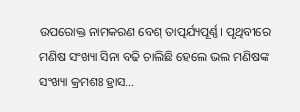ଉପରୋକ୍ତ ନାମକରଣ ବେଶ୍‌ ତାତ୍ପର୍ଯ୍ୟପୂର୍ଣ୍ଣ। ପୃଥିବୀରେ ମଣିଷ ସଂଖ୍ୟା ସିନା ବଢି ଚାଲିଛି ହେଲେ ଭଲ ମଣିଷଙ୍କ ସଂଖ୍ୟା କ୍ରମଶଃ ହ୍ରାସ…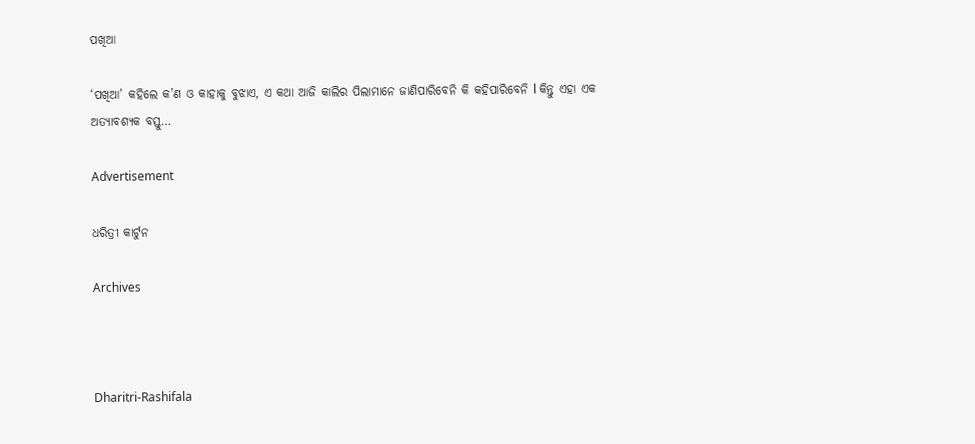ପଖିଆ

‘ପଖିଆ’ କହିଲେ କ’ଣ ଓ କାହାକୁ ବୁଝାଏ, ଏ କଥା ଆଜି କାଲିର ପିଲାମାନେ ଜାଣିପାରିବେନି କି କହିପାରିବେନି l କିନ୍ତୁ ଏହା ଏକ ଅତ୍ୟାବଶ୍ୟକ ବସ୍ତୁ…

Advertisement

ଧରିତ୍ରୀ କାର୍ଟୁନ

Archives



Dharitri-Rashifala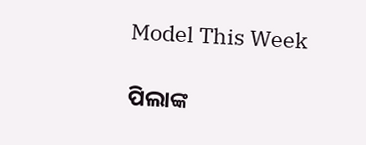Model This Week

ପିଲାଙ୍କ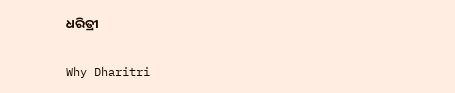ଧରିତ୍ରୀ

Why Dharitri